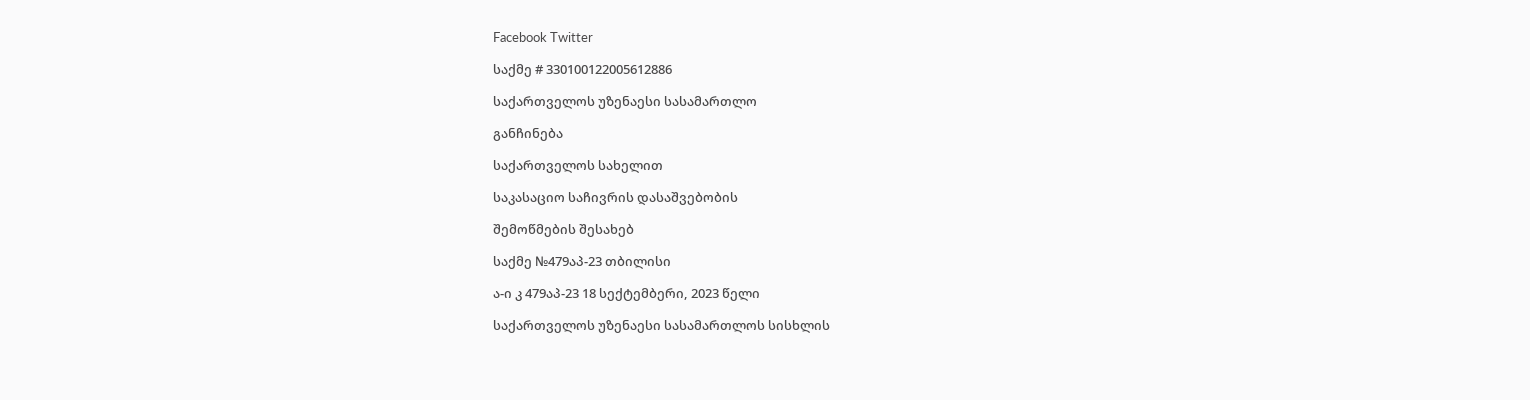Facebook Twitter

საქმე # 330100122005612886

საქართველოს უზენაესი სასამართლო

განჩინება

საქართველოს სახელით

საკასაციო საჩივრის დასაშვებობის

შემოწმების შესახებ

საქმე №479აპ-23 თბილისი

ა-ი კ 479აპ-23 18 სექტემბერი, 2023 წელი

საქართველოს უზენაესი სასამართლოს სისხლის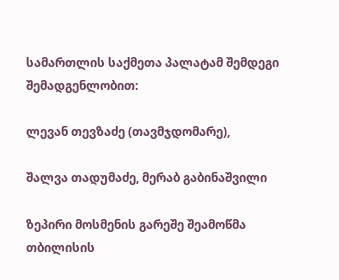სამართლის საქმეთა პალატამ შემდეგი შემადგენლობით:

ლევან თევზაძე (თავმჯდომარე),

შალვა თადუმაძე, მერაბ გაბინაშვილი

ზეპირი მოსმენის გარეშე შეამოწმა თბილისის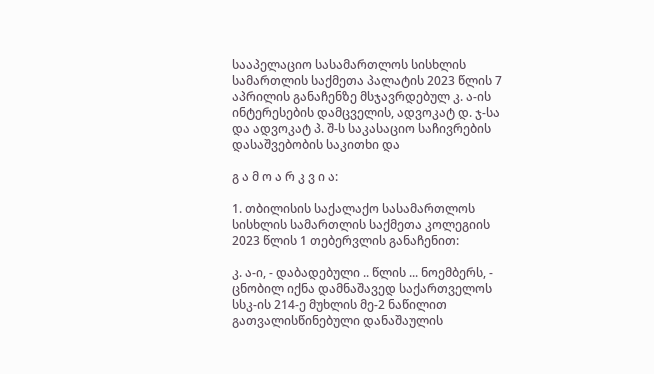სააპელაციო სასამართლოს სისხლის სამართლის საქმეთა პალატის 2023 წლის 7 აპრილის განაჩენზე მსჯავრდებულ კ. ა-ის ინტერესების დამცველის, ადვოკატ დ. ჯ-სა და ადვოკატ პ. შ-ს საკასაციო საჩივრების დასაშვებობის საკითხი და

გ ა მ ო ა რ კ ვ ი ა:

1. თბილისის საქალაქო სასამართლოს სისხლის სამართლის საქმეთა კოლეგიის 2023 წლის 1 თებერვლის განაჩენით:

კ. ა-ი, - დაბადებული .. წლის ... ნოემბერს, - ცნობილ იქნა დამნაშავედ საქართველოს სსკ-ის 214-ე მუხლის მე-2 ნაწილით გათვალისწინებული დანაშაულის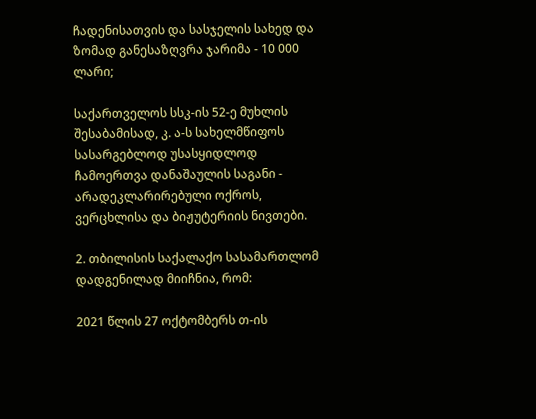ჩადენისათვის და სასჯელის სახედ და ზომად განესაზღვრა ჯარიმა - 10 000 ლარი;

საქართველოს სსკ-ის 52-ე მუხლის შესაბამისად, კ. ა-ს სახელმწიფოს სასარგებლოდ უსასყიდლოდ ჩამოერთვა დანაშაულის საგანი - არადეკლარირებული ოქროს, ვერცხლისა და ბიჟუტერიის ნივთები.

2. თბილისის საქალაქო სასამართლომ დადგენილად მიიჩნია, რომ:

2021 წლის 27 ოქტომბერს თ-ის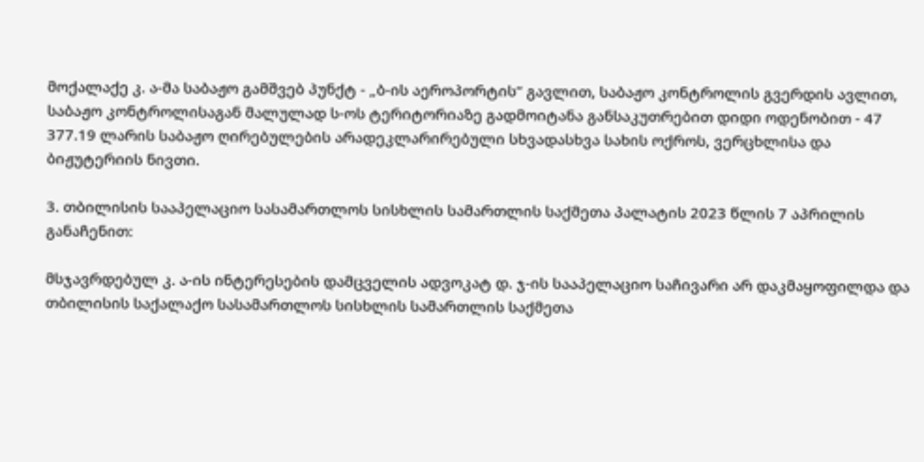მოქალაქე კ. ა-მა საბაჟო გამშვებ პუნქტ - „ბ-ის აეროპორტის“ გავლით, საბაჟო კონტროლის გვერდის ავლით, საბაჟო კონტროლისაგან მალულად ს-ოს ტერიტორიაზე გადმოიტანა განსაკუთრებით დიდი ოდენობით - 47 377.19 ლარის საბაჟო ღირებულების არადეკლარირებული სხვადასხვა სახის ოქროს, ვერცხლისა და ბიჟუტერიის ნივთი.

3. თბილისის სააპელაციო სასამართლოს სისხლის სამართლის საქმეთა პალატის 2023 წლის 7 აპრილის განაჩენით:

მსჯავრდებულ კ. ა-ის ინტერესების დამცველის ადვოკატ დ. ჯ-ის სააპელაციო საჩივარი არ დაკმაყოფილდა და თბილისის საქალაქო სასამართლოს სისხლის სამართლის საქმეთა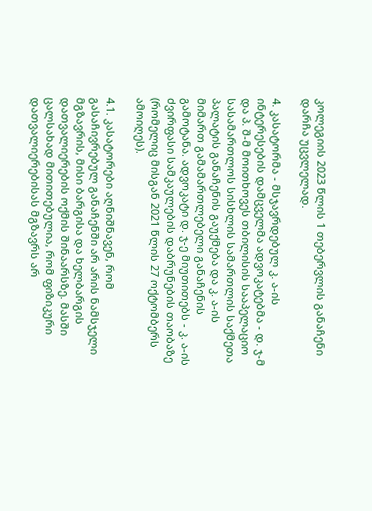კოლეგიის 2023 წლის 1 თებერვლის განაჩენი დარჩა უცვლელად.

4. კასატორმა - მსჯავრდებულ კ. ა-ის ინტერესების დამცველმა ადვოკატებმა - დ. ჯ-მ და პ. შ-მ მოითხოვეს თბილისის სააპელაციო სასამართლოს სისხლის სამართლის საქმეთა პალატის განაჩენის გაუქმება და კ. ა-ის მიმართ გამამართლებელი განაჩენის გამოტანა. ადვოკატი დ. ჯ-ე მიუთითებს - კ. ა-ის ძვირფასი სამკაულების დაბრუნების თაობაზე (რომელიც მისგან 2021 წლის 27 ოქტომბერს ამოიღეს).

4.1. კასატორები აღნიშნავენ, რომ გასაჩივრებულ განაჩენში არ არის ნამსჯელი მგზავრის, მისი ბარგისა და ხელბარგის დათვალიერების ოქმის შინაარსზე. მასში ცალსახად მითითებულია, რომ ფიზიკური დათვალიერებისას მგზავრს არ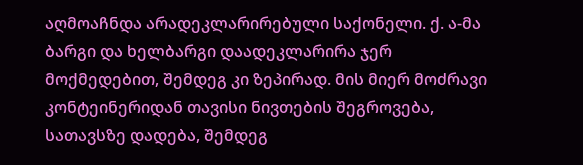აღმოაჩნდა არადეკლარირებული საქონელი. ქ. ა-მა ბარგი და ხელბარგი დაადეკლარირა ჯერ მოქმედებით, შემდეგ კი ზეპირად. მის მიერ მოძრავი კონტეინერიდან თავისი ნივთების შეგროვება, სათავსზე დადება, შემდეგ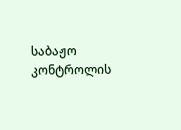საბაჟო კონტროლის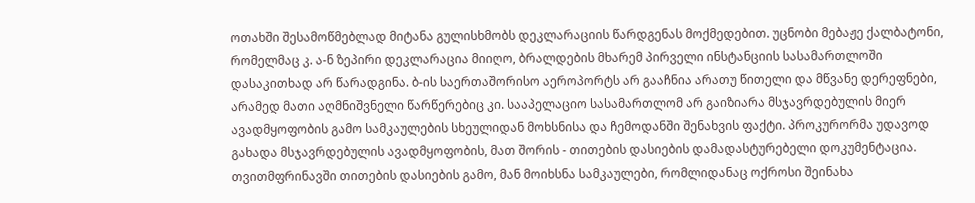ოთახში შესამოწმებლად მიტანა გულისხმობს დეკლარაციის წარდგენას მოქმედებით. უცნობი მებაჟე ქალბატონი, რომელმაც კ. ა-ნ ზეპირი დეკლარაცია მიიღო, ბრალდების მხარემ პირველი ინსტანციის სასამართლოში დასაკითხად არ წარადგინა. ბ-ის საერთაშორისო აეროპორტს არ გააჩნია არათუ წითელი და მწვანე დერეფნები, არამედ მათი აღმნიშვნელი წარწერებიც კი. სააპელაციო სასამართლომ არ გაიზიარა მსჯავრდებულის მიერ ავადმყოფობის გამო სამკაულების სხეულიდან მოხსნისა და ჩემოდანში შენახვის ფაქტი. პროკურორმა უდავოდ გახადა მსჯავრდებულის ავადმყოფობის, მათ შორის - თითების დასიების დამადასტურებელი დოკუმენტაცია. თვითმფრინავში თითების დასიების გამო, მან მოიხსნა სამკაულები, რომლიდანაც ოქროსი შეინახა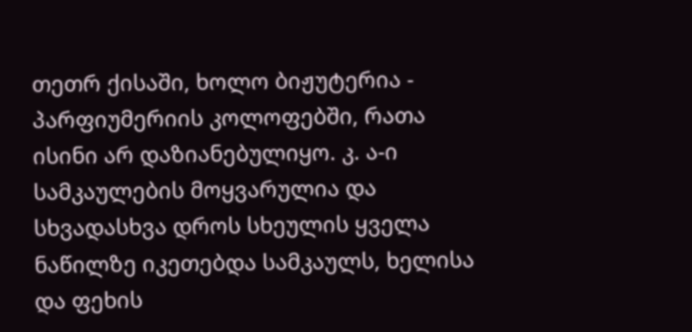თეთრ ქისაში, ხოლო ბიჟუტერია - პარფიუმერიის კოლოფებში, რათა ისინი არ დაზიანებულიყო. კ. ა-ი სამკაულების მოყვარულია და სხვადასხვა დროს სხეულის ყველა ნაწილზე იკეთებდა სამკაულს, ხელისა და ფეხის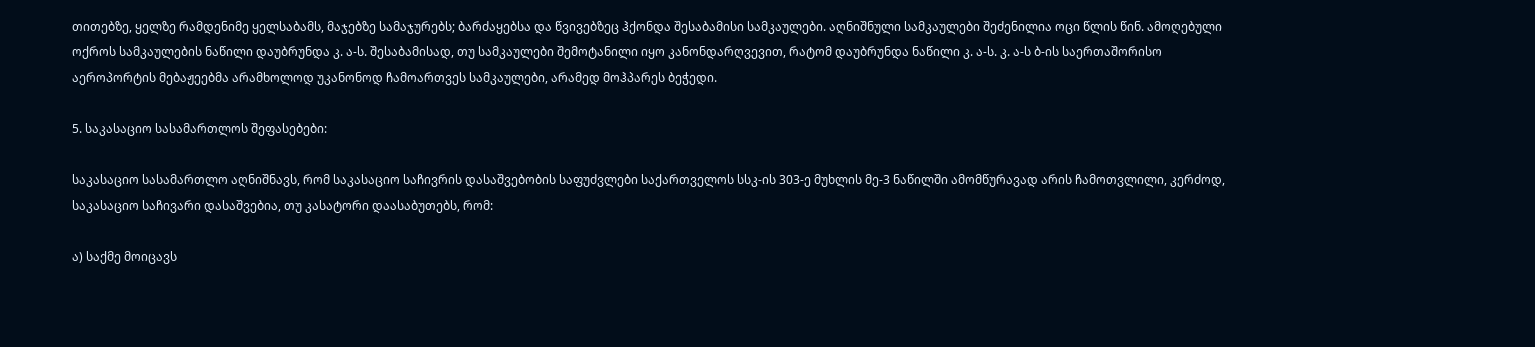თითებზე, ყელზე რამდენიმე ყელსაბამს, მაჯებზე სამაჯურებს; ბარძაყებსა და წვივებზეც ჰქონდა შესაბამისი სამკაულები. აღნიშნული სამკაულები შეძენილია ოცი წლის წინ. ამოღებული ოქროს სამკაულების ნაწილი დაუბრუნდა კ. ა-ს. შესაბამისად, თუ სამკაულები შემოტანილი იყო კანონდარღვევით, რატომ დაუბრუნდა ნაწილი კ. ა-ს. კ. ა-ს ბ-ის საერთაშორისო აეროპორტის მებაჟეებმა არამხოლოდ უკანონოდ ჩამოართვეს სამკაულები, არამედ მოჰპარეს ბეჭედი.

5. საკასაციო სასამართლოს შეფასებები:

საკასაციო სასამართლო აღნიშნავს, რომ საკასაციო საჩივრის დასაშვებობის საფუძვლები საქართველოს სსკ-ის 303-ე მუხლის მე-3 ნაწილში ამომწურავად არის ჩამოთვლილი, კერძოდ, საკასაციო საჩივარი დასაშვებია, თუ კასატორი დაასაბუთებს, რომ:

ა) საქმე მოიცავს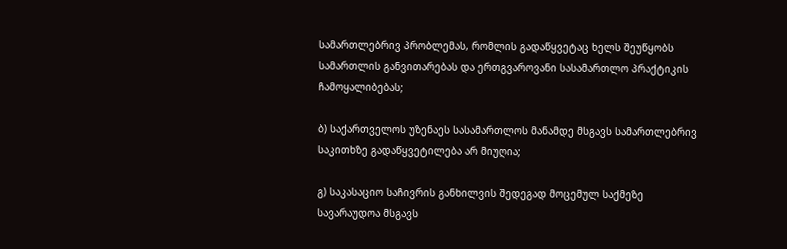სამართლებრივ პრობლემას, რომლის გადაწყვეტაც ხელს შეუწყობს სამართლის განვითარებას და ერთგვაროვანი სასამართლო პრაქტიკის ჩამოყალიბებას;

ბ) საქართველოს უზენაეს სასამართლოს მანამდე მსგავს სამართლებრივ საკითხზე გადაწყვეტილება არ მიუღია;

გ) საკასაციო საჩივრის განხილვის შედეგად მოცემულ საქმეზე სავარაუდოა მსგავს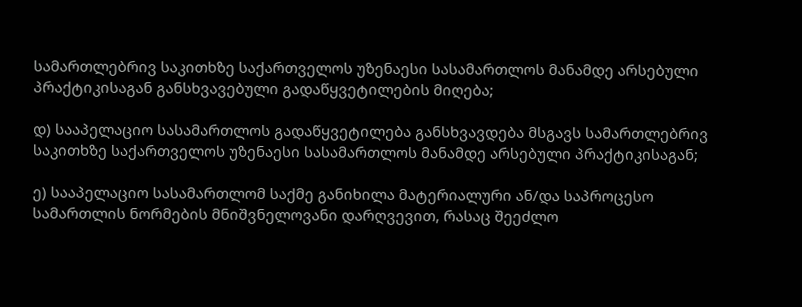სამართლებრივ საკითხზე საქართველოს უზენაესი სასამართლოს მანამდე არსებული პრაქტიკისაგან განსხვავებული გადაწყვეტილების მიღება;

დ) სააპელაციო სასამართლოს გადაწყვეტილება განსხვავდება მსგავს სამართლებრივ საკითხზე საქართველოს უზენაესი სასამართლოს მანამდე არსებული პრაქტიკისაგან;

ე) სააპელაციო სასამართლომ საქმე განიხილა მატერიალური ან/და საპროცესო სამართლის ნორმების მნიშვნელოვანი დარღვევით, რასაც შეეძლო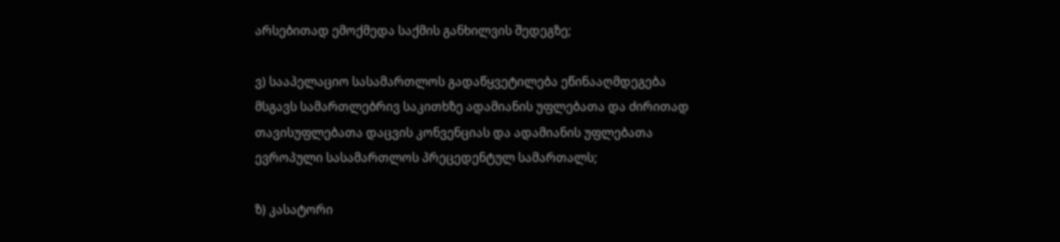არსებითად ემოქმედა საქმის განხილვის შედეგზე;

ვ) სააპელაციო სასამართლოს გადაწყვეტილება ეწინააღმდეგება მსგავს სამართლებრივ საკითხზე ადამიანის უფლებათა და ძირითად თავისუფლებათა დაცვის კონვენციას და ადამიანის უფლებათა ევროპული სასამართლოს პრეცედენტულ სამართალს;

ზ) კასატორი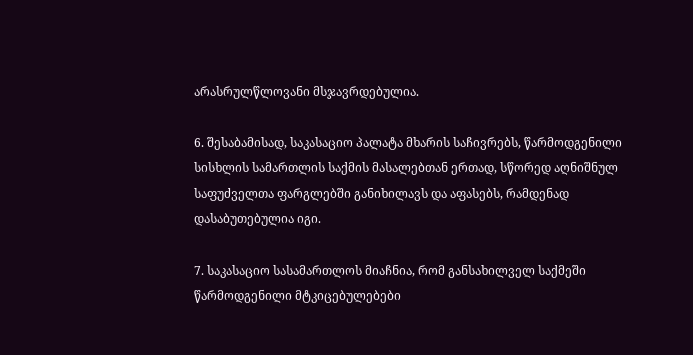არასრულწლოვანი მსჯავრდებულია.

6. შესაბამისად, საკასაციო პალატა მხარის საჩივრებს, წარმოდგენილი სისხლის სამართლის საქმის მასალებთან ერთად, სწორედ აღნიშნულ საფუძველთა ფარგლებში განიხილავს და აფასებს, რამდენად დასაბუთებულია იგი.

7. საკასაციო სასამართლოს მიაჩნია, რომ განსახილველ საქმეში წარმოდგენილი მტკიცებულებები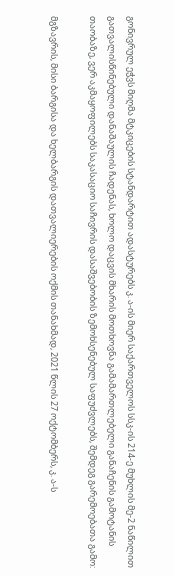გონივრულ ეჭვს მიღმა მტკიცების სტანდარტით ადასტურებს კ. ა-ის მიერ საქართველოს სსკ-ის 214-ე მუხლის მე-2 ნაწილით გათვალისწინებული დანაშაულის ჩადენას, ხოლო დაცვის მხარის მოთხოვნა გამამართლებელი განაჩენის გამოტანის თაობაზე, ვერ აკმაყოფილებს საკასაციო საჩივრის დასაშვებობის ზემოხსენებულ საფუძვლებს, შემდეგ გარემოებათა გამო:

მგზავრის, მისი ბარგისა და ხელბარგის დათვალიერების ოქმის თანახმად, 2021 წლის 27 ოქტომბერს, კ. ა-ს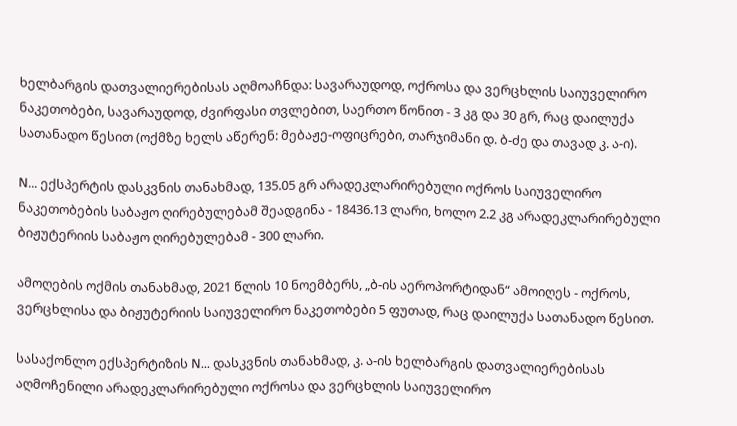ხელბარგის დათვალიერებისას აღმოაჩნდა: სავარაუდოდ, ოქროსა და ვერცხლის საიუველირო ნაკეთობები, სავარაუდოდ, ძვირფასი თვლებით, საერთო წონით - 3 კგ და 30 გრ, რაც დაილუქა სათანადო წესით (ოქმზე ხელს აწერენ: მებაჟე-ოფიცრები, თარჯიმანი დ. ბ-ძე და თავად კ. ა-ი).

N... ექსპერტის დასკვნის თანახმად, 135.05 გრ არადეკლარირებული ოქროს საიუველირო ნაკეთობების საბაჟო ღირებულებამ შეადგინა - 18436.13 ლარი, ხოლო 2.2 კგ არადეკლარირებული ბიჟუტერიის საბაჟო ღირებულებამ - 300 ლარი.

ამოღების ოქმის თანახმად, 2021 წლის 10 ნოემბერს, „ბ-ის აეროპორტიდან“ ამოიღეს - ოქროს, ვერცხლისა და ბიჟუტერიის საიუველირო ნაკეთობები 5 ფუთად, რაც დაილუქა სათანადო წესით.

სასაქონლო ექსპერტიზის N... დასკვნის თანახმად, კ. ა-ის ხელბარგის დათვალიერებისას აღმოჩენილი არადეკლარირებული ოქროსა და ვერცხლის საიუველირო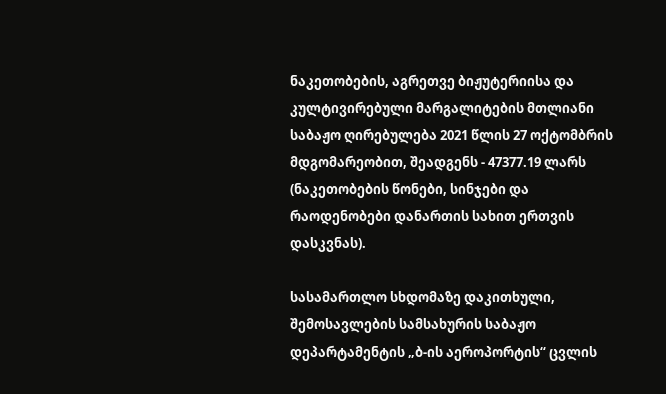ნაკეთობების, აგრეთვე ბიჟუტერიისა და კულტივირებული მარგალიტების მთლიანი საბაჟო ღირებულება 2021 წლის 27 ოქტომბრის მდგომარეობით, შეადგენს - 47377.19 ლარს (ნაკეთობების წონები, სინჯები და რაოდენობები დანართის სახით ერთვის დასკვნას).

სასამართლო სხდომაზე დაკითხული, შემოსავლების სამსახურის საბაჟო დეპარტამენტის „ბ-ის აეროპორტის“ ცვლის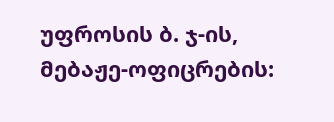უფროსის ბ. ჯ-ის, მებაჟე-ოფიცრების: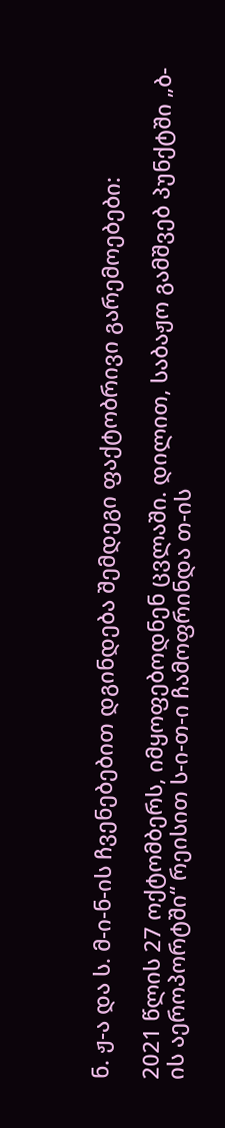ნ. ჟ-ა და ს. მ-ი-ნ-ის ჩვენებებით დგინდება შემდეგი ფაქტობრივი გარემოებები:

2021 წლის 27 ოქტომბერს, იმყოფებოდნენ ცვლაში. დილით, საბაჟო გამშვებ პუნქტში „ბ-ის აეროპორტში“ რეისით ს-ი-თ-ი ჩამოფრინდა თ-ის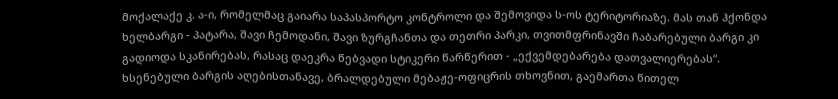მოქალაქე კ. ა-ი, რომელმაც გაიარა საპასპორტო კონტროლი და შემოვიდა ს-ოს ტერიტორიაზე. მას თან ჰქონდა ხელბარგი - პატარა, შავი ჩემოდანი, შავი ზურგჩანთა და თეთრი პარკი, თვითმფრინავში ჩაბარებული ბარგი კი გადიოდა სკანირებას, რასაც დაეკრა წებვადი სტიკერი წარწერით - „ექვემდებარება დათვალიერებას“. ხსენებული ბარგის აღებისთანავე, ბრალდებული მებაჟე-ოფიცრის თხოვნით, გაემართა წითელ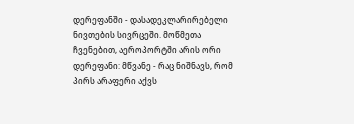დერეფანში - დასადეკლარირებელი ნივთების სივრცეში. მოწმეთა ჩვენებით, აეროპორტში არის ორი დერეფანი: მწვანე - რაც ნიშნავს, რომ პირს არაფერი აქვს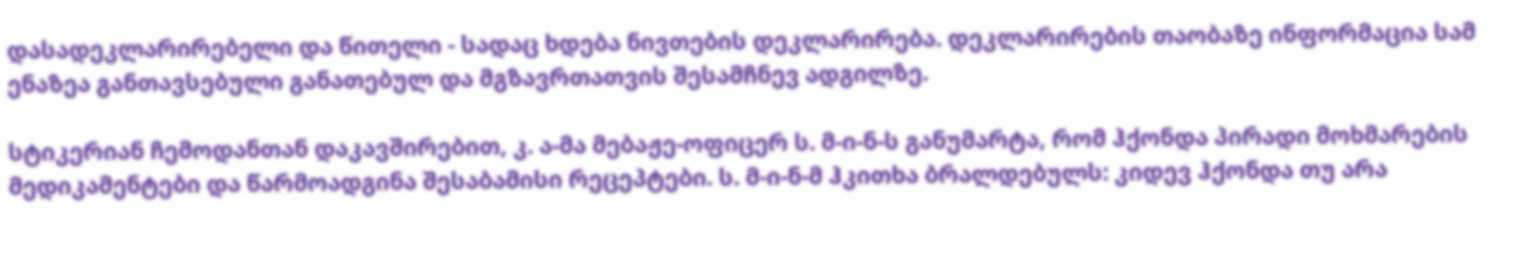დასადეკლარირებელი და წითელი - სადაც ხდება ნივთების დეკლარირება. დეკლარირების თაობაზე ინფორმაცია სამ ენაზეა განთავსებული განათებულ და მგზავრთათვის შესამჩნევ ადგილზე.

სტიკერიან ჩემოდანთან დაკავშირებით, კ. ა-მა მებაჟე-ოფიცერ ს. მ-ი-ნ-ს განუმარტა, რომ ჰქონდა პირადი მოხმარების მედიკამენტები და წარმოადგინა შესაბამისი რეცეპტები. ს. მ-ი-ნ-მ ჰკითხა ბრალდებულს: კიდევ ჰქონდა თუ არა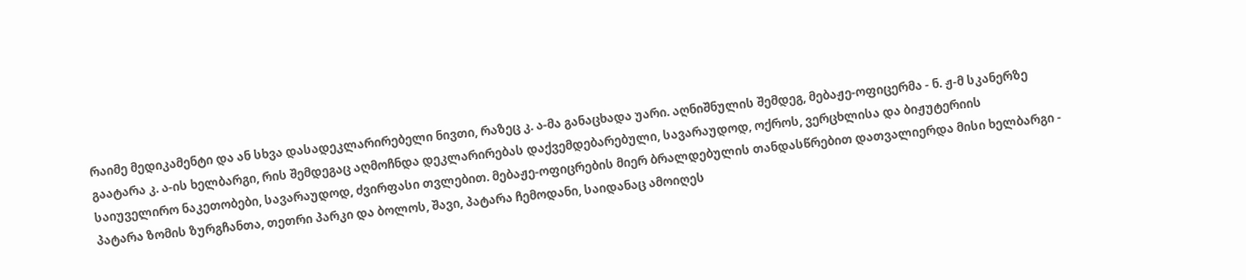რაიმე მედიკამენტი და ან სხვა დასადეკლარირებელი ნივთი, რაზეც კ. ა-მა განაცხადა უარი. აღნიშნულის შემდეგ, მებაჟე-ოფიცერმა - ნ. ჟ-მ სკანერზე გაატარა კ. ა-ის ხელბარგი, რის შემდეგაც აღმოჩნდა დეკლარირებას დაქვემდებარებული, სავარაუდოდ, ოქროს, ვერცხლისა და ბიჟუტერიის საიუველირო ნაკეთობები, სავარაუდოდ, ძვირფასი თვლებით. მებაჟე-ოფიცრების მიერ ბრალდებულის თანდასწრებით დათვალიერდა მისი ხელბარგი - პატარა ზომის ზურგჩანთა, თეთრი პარკი და ბოლოს, შავი, პატარა ჩემოდანი, საიდანაც ამოიღეს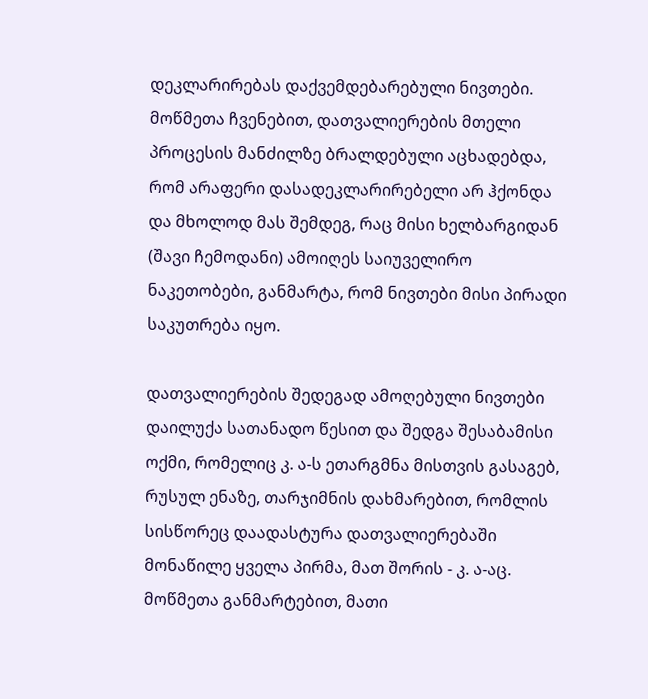დეკლარირებას დაქვემდებარებული ნივთები. მოწმეთა ჩვენებით, დათვალიერების მთელი პროცესის მანძილზე ბრალდებული აცხადებდა, რომ არაფერი დასადეკლარირებელი არ ჰქონდა და მხოლოდ მას შემდეგ, რაც მისი ხელბარგიდან (შავი ჩემოდანი) ამოიღეს საიუველირო ნაკეთობები, განმარტა, რომ ნივთები მისი პირადი საკუთრება იყო.

დათვალიერების შედეგად ამოღებული ნივთები დაილუქა სათანადო წესით და შედგა შესაბამისი ოქმი, რომელიც კ. ა-ს ეთარგმნა მისთვის გასაგებ, რუსულ ენაზე, თარჯიმნის დახმარებით, რომლის სისწორეც დაადასტურა დათვალიერებაში მონაწილე ყველა პირმა, მათ შორის - კ. ა-აც. მოწმეთა განმარტებით, მათი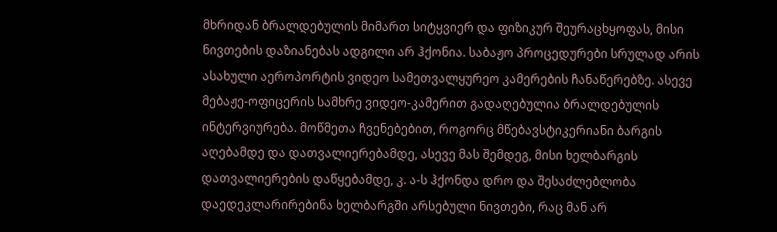მხრიდან ბრალდებულის მიმართ სიტყვიერ და ფიზიკურ შეურაცხყოფას, მისი ნივთების დაზიანებას ადგილი არ ჰქონია. საბაჟო პროცედურები სრულად არის ასახული აეროპორტის ვიდეო სამეთვალყურეო კამერების ჩანაწერებზე. ასევე მებაჟე-ოფიცერის სამხრე ვიდეო-კამერით გადაღებულია ბრალდებულის ინტერვიურება. მოწმეთა ჩვენებებით, როგორც მწებავსტიკერიანი ბარგის აღებამდე და დათვალიერებამდე, ასევე მას შემდეგ, მისი ხელბარგის დათვალიერების დაწყებამდე, კ. ა-ს ჰქონდა დრო და შესაძლებლობა დაედეკლარირებინა ხელბარგში არსებული ნივთები, რაც მან არ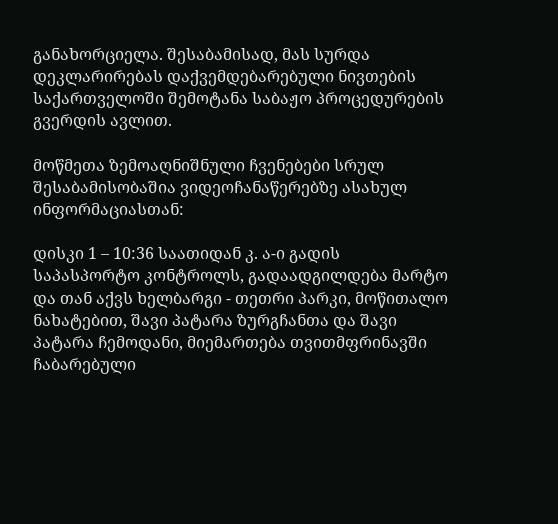განახორციელა. შესაბამისად, მას სურდა დეკლარირებას დაქვემდებარებული ნივთების საქართველოში შემოტანა საბაჟო პროცედურების გვერდის ავლით.

მოწმეთა ზემოაღნიშნული ჩვენებები სრულ შესაბამისობაშია ვიდეოჩანაწერებზე ასახულ ინფორმაციასთან:

დისკი 1 – 10:36 საათიდან კ. ა-ი გადის საპასპორტო კონტროლს, გადაადგილდება მარტო და თან აქვს ხელბარგი - თეთრი პარკი, მოწითალო ნახატებით, შავი პატარა ზურგჩანთა და შავი პატარა ჩემოდანი, მიემართება თვითმფრინავში ჩაბარებული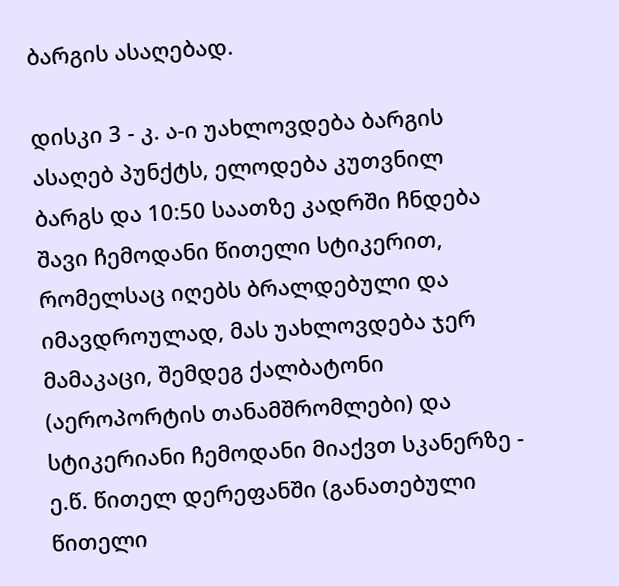ბარგის ასაღებად.

დისკი 3 - კ. ა-ი უახლოვდება ბარგის ასაღებ პუნქტს, ელოდება კუთვნილ ბარგს და 10:50 საათზე კადრში ჩნდება შავი ჩემოდანი წითელი სტიკერით, რომელსაც იღებს ბრალდებული და იმავდროულად, მას უახლოვდება ჯერ მამაკაცი, შემდეგ ქალბატონი (აეროპორტის თანამშრომლები) და სტიკერიანი ჩემოდანი მიაქვთ სკანერზე - ე.წ. წითელ დერეფანში (განათებული წითელი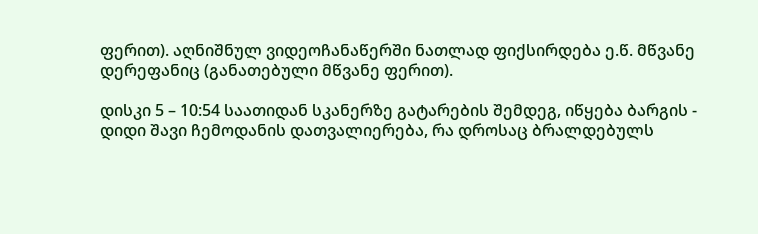ფერით). აღნიშნულ ვიდეოჩანაწერში ნათლად ფიქსირდება ე.წ. მწვანე დერეფანიც (განათებული მწვანე ფერით).

დისკი 5 – 10:54 საათიდან სკანერზე გატარების შემდეგ, იწყება ბარგის - დიდი შავი ჩემოდანის დათვალიერება, რა დროსაც ბრალდებულს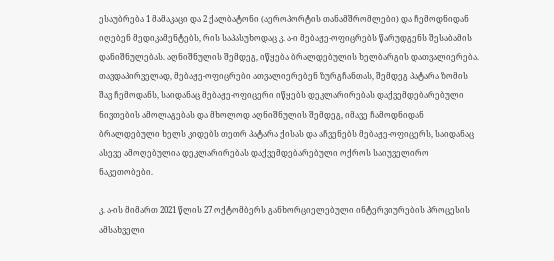ესაუბრება 1 მამაკაცი და 2 ქალბატონი (აეროპორტის თანამშრომლები) და ჩემოდნიდან იღებენ მედიკამენტებს, რის საპასუხოდაც კ. ა-ი მებაჟე-ოფიცრებს წარუდგენს შესაბამის დანიშნულებას. აღნიშნულის შემდეგ, იწყება ბრალდებულის ხელბარგის დათვალიერება. თავდაპირველად, მებაჟე-ოფიცრები ათვალიერებენ ზურგჩანთას, შემდეგ პატარა ზომის შავ ჩემოდანს, საიდანაც მებაჟე-ოფიცერი იწყებს დეკლარირებას დაქვემდებარებული ნივთების ამოლაგებას და მხოლოდ აღნიშნულის შემდეგ, იმავე ჩამოდნიდან ბრალდებული ხელს კიდებს თეთრ პატარა ქისას და აჩვენებს მებაჟე-ოფიცერს, საიდანაც ასევე ამოღებულია დეკლარირებას დაქვემდებარებული ოქროს საიუველირო ნაკეთობები.

კ. ა-ის მიმართ 2021 წლის 27 ოქტომბერს განხორციელებული ინტერვიურების პროცესის ამსახველი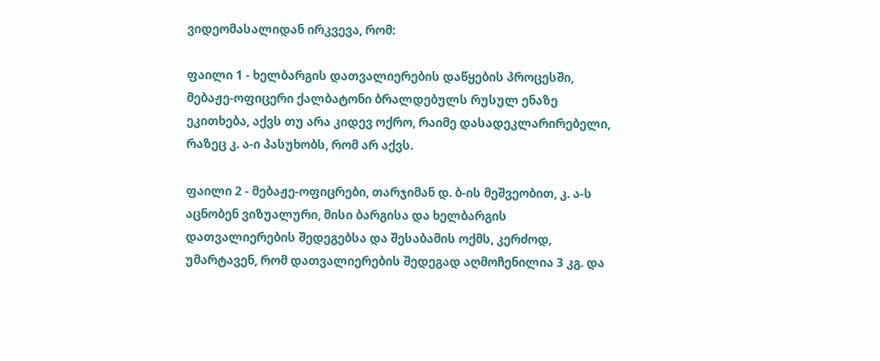ვიდეომასალიდან ირკვევა, რომ:

ფაილი 1 - ხელბარგის დათვალიერების დაწყების პროცესში, მებაჟე-ოფიცერი ქალბატონი ბრალდებულს რუსულ ენაზე ეკითხება, აქვს თუ არა კიდევ ოქრო, რაიმე დასადეკლარირებელი, რაზეც კ. ა-ი პასუხობს, რომ არ აქვს.

ფაილი 2 - მებაჟე-ოფიცრები, თარჯიმან დ. ბ-ის მეშვეობით, კ. ა-ს აცნობენ ვიზუალური, მისი ბარგისა და ხელბარგის დათვალიერების შედეგებსა და შესაბამის ოქმს, კერძოდ, უმარტავენ, რომ დათვალიერების შედეგად აღმოჩენილია 3 კგ. და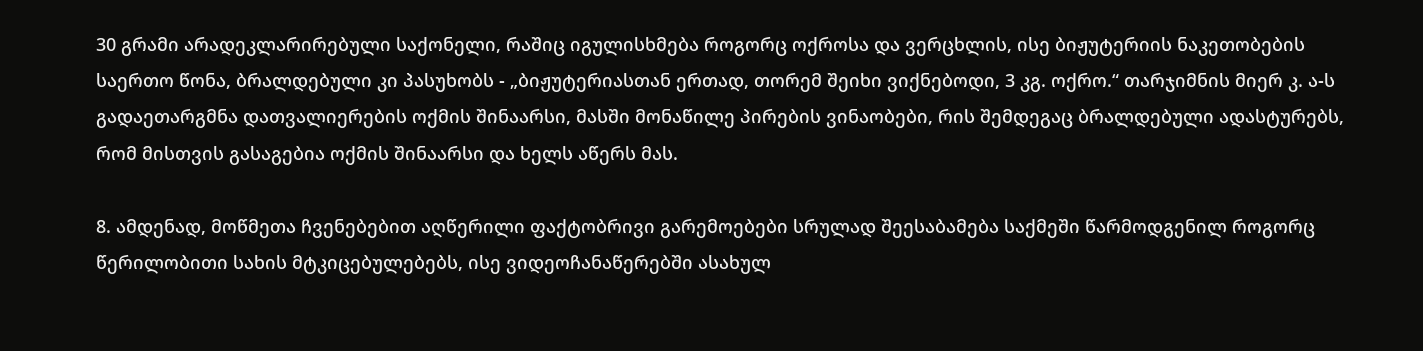30 გრამი არადეკლარირებული საქონელი, რაშიც იგულისხმება როგორც ოქროსა და ვერცხლის, ისე ბიჟუტერიის ნაკეთობების საერთო წონა, ბრალდებული კი პასუხობს - „ბიჟუტერიასთან ერთად, თორემ შეიხი ვიქნებოდი, 3 კგ. ოქრო.“ თარჯიმნის მიერ კ. ა-ს გადაეთარგმნა დათვალიერების ოქმის შინაარსი, მასში მონაწილე პირების ვინაობები, რის შემდეგაც ბრალდებული ადასტურებს, რომ მისთვის გასაგებია ოქმის შინაარსი და ხელს აწერს მას.

8. ამდენად, მოწმეთა ჩვენებებით აღწერილი ფაქტობრივი გარემოებები სრულად შეესაბამება საქმეში წარმოდგენილ როგორც წერილობითი სახის მტკიცებულებებს, ისე ვიდეოჩანაწერებში ასახულ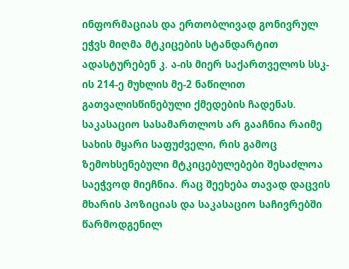ინფორმაციას და ერთობლივად გონივრულ ეჭვს მიღმა მტკიცების სტანდარტით ადასტურებენ კ. ა-ის მიერ საქართველოს სსკ-ის 214-ე მუხლის მე-2 ნაწილით გათვალისწინებული ქმედების ჩადენას. საკასაციო სასამართლოს არ გააჩნია რაიმე სახის მყარი საფუძველი, რის გამოც ზემოხსენებული მტკიცებულებები შესაძლოა საეჭვოდ მიეჩნია. რაც შეეხება თავად დაცვის მხარის პოზიციას და საკასაციო საჩივრებში წარმოდგენილ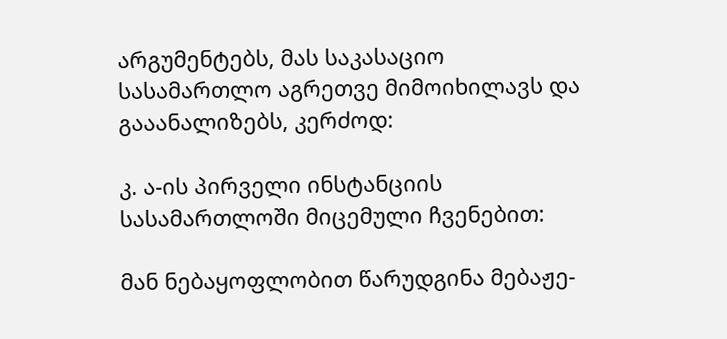არგუმენტებს, მას საკასაციო სასამართლო აგრეთვე მიმოიხილავს და გააანალიზებს, კერძოდ:

კ. ა-ის პირველი ინსტანციის სასამართლოში მიცემული ჩვენებით:

მან ნებაყოფლობით წარუდგინა მებაჟე-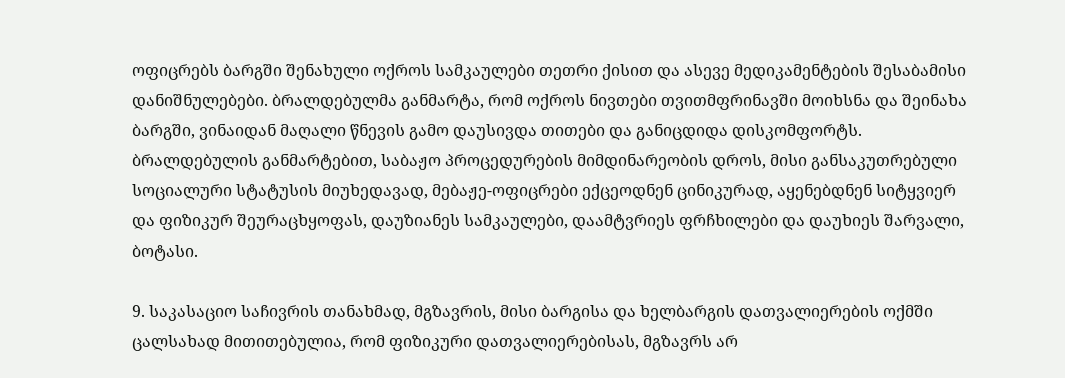ოფიცრებს ბარგში შენახული ოქროს სამკაულები თეთრი ქისით და ასევე მედიკამენტების შესაბამისი დანიშნულებები. ბრალდებულმა განმარტა, რომ ოქროს ნივთები თვითმფრინავში მოიხსნა და შეინახა ბარგში, ვინაიდან მაღალი წნევის გამო დაუსივდა თითები და განიცდიდა დისკომფორტს. ბრალდებულის განმარტებით, საბაჟო პროცედურების მიმდინარეობის დროს, მისი განსაკუთრებული სოციალური სტატუსის მიუხედავად, მებაჟე-ოფიცრები ექცეოდნენ ცინიკურად, აყენებდნენ სიტყვიერ და ფიზიკურ შეურაცხყოფას, დაუზიანეს სამკაულები, დაამტვრიეს ფრჩხილები და დაუხიეს შარვალი, ბოტასი.

9. საკასაციო საჩივრის თანახმად, მგზავრის, მისი ბარგისა და ხელბარგის დათვალიერების ოქმში ცალსახად მითითებულია, რომ ფიზიკური დათვალიერებისას, მგზავრს არ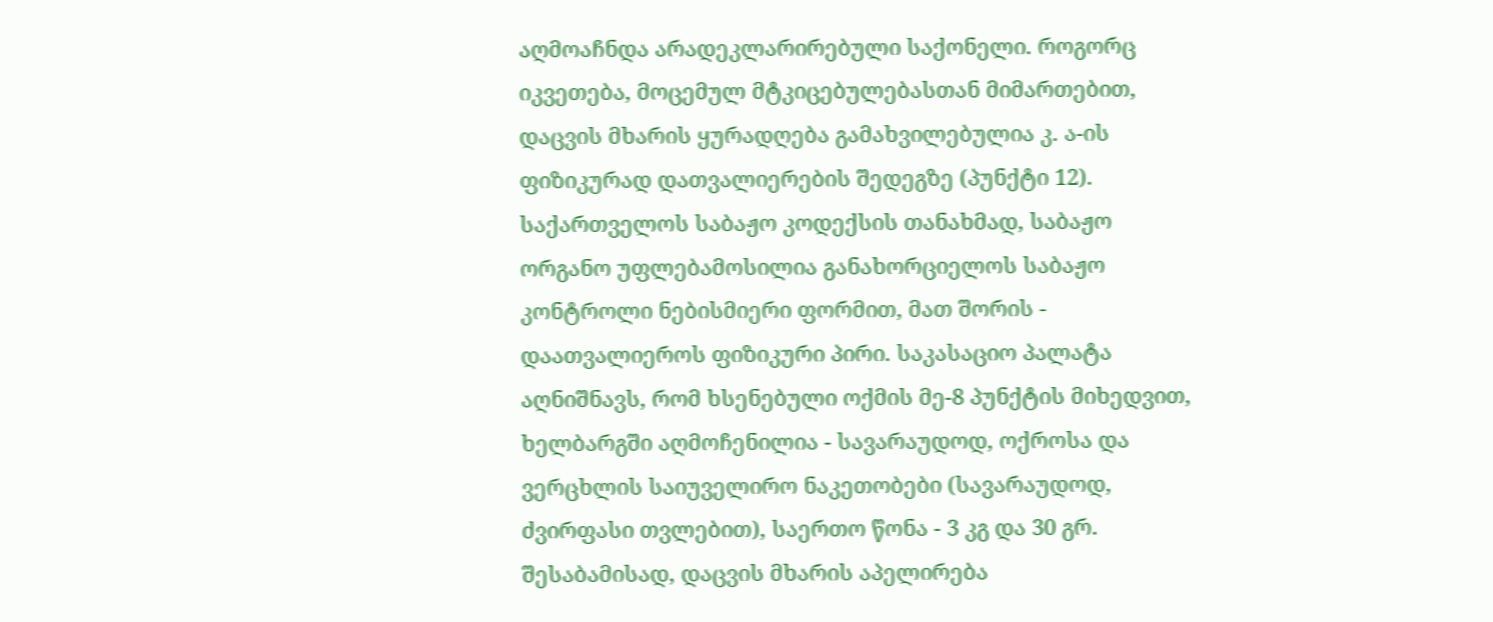აღმოაჩნდა არადეკლარირებული საქონელი. როგორც იკვეთება, მოცემულ მტკიცებულებასთან მიმართებით, დაცვის მხარის ყურადღება გამახვილებულია კ. ა-ის ფიზიკურად დათვალიერების შედეგზე (პუნქტი 12). საქართველოს საბაჟო კოდექსის თანახმად, საბაჟო ორგანო უფლებამოსილია განახორციელოს საბაჟო კონტროლი ნებისმიერი ფორმით, მათ შორის - დაათვალიეროს ფიზიკური პირი. საკასაციო პალატა აღნიშნავს, რომ ხსენებული ოქმის მე-8 პუნქტის მიხედვით, ხელბარგში აღმოჩენილია - სავარაუდოდ, ოქროსა და ვერცხლის საიუველირო ნაკეთობები (სავარაუდოდ, ძვირფასი თვლებით), საერთო წონა - 3 კგ და 30 გრ. შესაბამისად, დაცვის მხარის აპელირება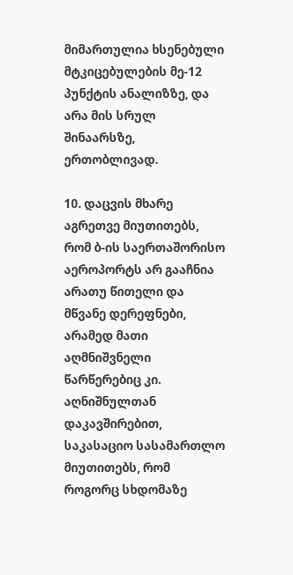მიმართულია ხსენებული მტკიცებულების მე-12 პუნქტის ანალიზზე, და არა მის სრულ შინაარსზე, ერთობლივად.

10. დაცვის მხარე აგრეთვე მიუთითებს, რომ ბ-ის საერთაშორისო აეროპორტს არ გააჩნია არათუ წითელი და მწვანე დერეფნები, არამედ მათი აღმნიშვნელი წარწერებიც კი. აღნიშნულთან დაკავშირებით, საკასაციო სასამართლო მიუთითებს, რომ როგორც სხდომაზე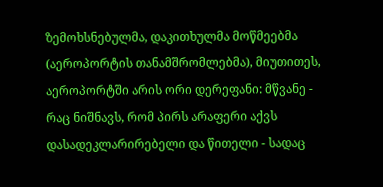ზემოხსნებულმა, დაკითხულმა მოწმეებმა (აეროპორტის თანამშრომლებმა), მიუთითეს, აეროპორტში არის ორი დერეფანი: მწვანე - რაც ნიშნავს, რომ პირს არაფერი აქვს დასადეკლარირებელი და წითელი - სადაც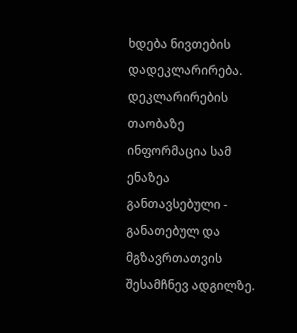ხდება ნივთების დადეკლარირება. დეკლარირების თაობაზე ინფორმაცია სამ ენაზეა განთავსებული - განათებულ და მგზავრთათვის შესამჩნევ ადგილზე.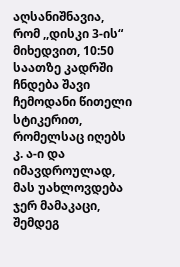აღსანიშნავია, რომ ,,დისკი 3-ის“ მიხედვით, 10:50 საათზე კადრში ჩნდება შავი ჩემოდანი წითელი სტიკერით, რომელსაც იღებს კ. ა-ი და იმავდროულად, მას უახლოვდება ჯერ მამაკაცი, შემდეგ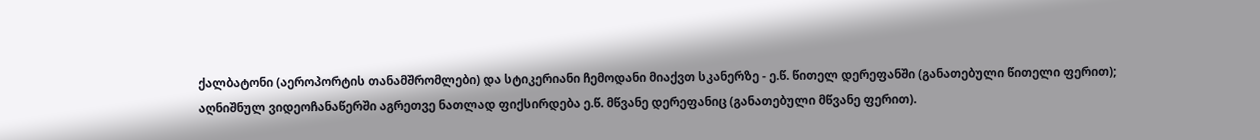ქალბატონი (აეროპორტის თანამშრომლები) და სტიკერიანი ჩემოდანი მიაქვთ სკანერზე - ე.წ. წითელ დერეფანში (განათებული წითელი ფერით); აღნიშნულ ვიდეოჩანაწერში აგრეთვე ნათლად ფიქსირდება ე.წ. მწვანე დერეფანიც (განათებული მწვანე ფერით).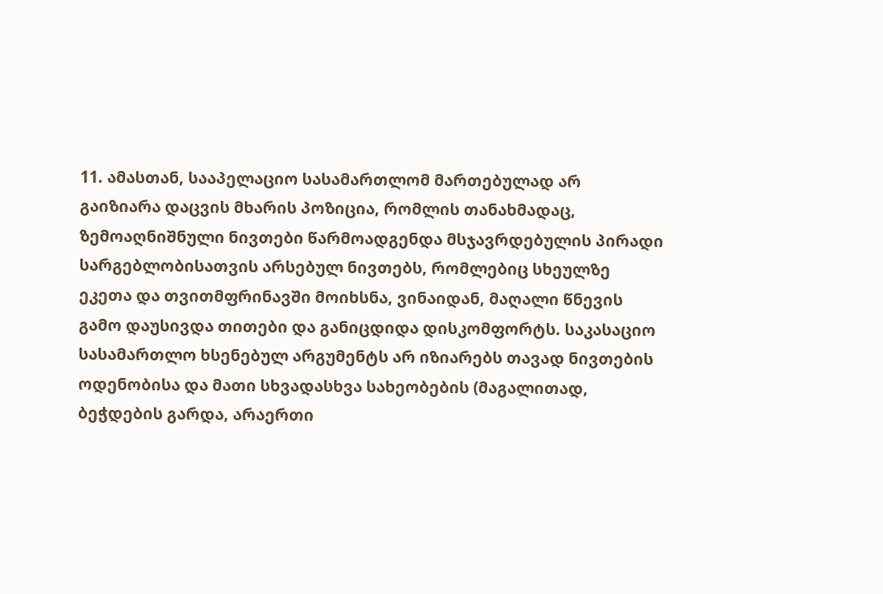11. ამასთან, სააპელაციო სასამართლომ მართებულად არ გაიზიარა დაცვის მხარის პოზიცია, რომლის თანახმადაც, ზემოაღნიშნული ნივთები წარმოადგენდა მსჯავრდებულის პირადი სარგებლობისათვის არსებულ ნივთებს, რომლებიც სხეულზე ეკეთა და თვითმფრინავში მოიხსნა, ვინაიდან, მაღალი წნევის გამო დაუსივდა თითები და განიცდიდა დისკომფორტს. საკასაციო სასამართლო ხსენებულ არგუმენტს არ იზიარებს თავად ნივთების ოდენობისა და მათი სხვადასხვა სახეობების (მაგალითად, ბეჭდების გარდა, არაერთი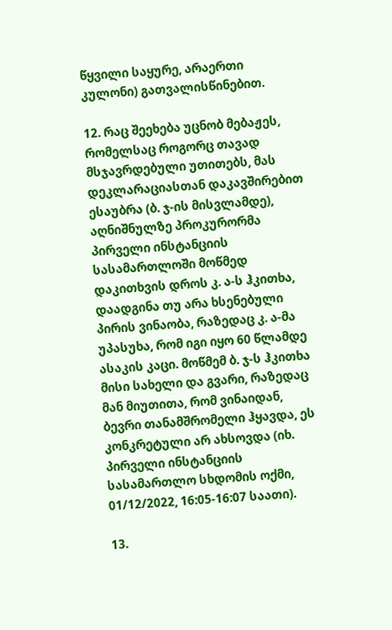წყვილი საყურე, არაერთი კულონი) გათვალისწინებით.

12. რაც შეეხება უცნობ მებაჟეს, რომელსაც როგორც თავად მსჯავრდებული უთითებს, მას დეკლარაციასთან დაკავშირებით ესაუბრა (ბ. ჯ-ის მისვლამდე), აღნიშნულზე პროკურორმა პირველი ინსტანციის სასამართლოში მოწმედ დაკითხვის დროს კ. ა-ს ჰკითხა, დაადგინა თუ არა ხსენებული პირის ვინაობა, რაზედაც კ. ა-მა უპასუხა, რომ იგი იყო 60 წლამდე ასაკის კაცი. მოწმემ ბ. ჯ-ს ჰკითხა მისი სახელი და გვარი, რაზედაც მან მიუთითა, რომ ვინაიდან, ბევრი თანამშრომელი ჰყავდა, ეს კონკრეტული არ ახსოვდა (იხ. პირველი ინსტანციის სასამართლო სხდომის ოქმი, 01/12/2022, 16:05-16:07 საათი).

13.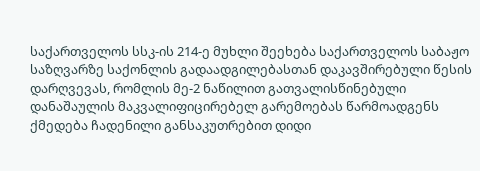საქართველოს სსკ-ის 214-ე მუხლი შეეხება საქართველოს საბაჟო საზღვარზე საქონლის გადაადგილებასთან დაკავშირებული წესის დარღვევას, რომლის მე-2 ნაწილით გათვალისწინებული დანაშაულის მაკვალიფიცირებელ გარემოებას წარმოადგენს ქმედება ჩადენილი განსაკუთრებით დიდი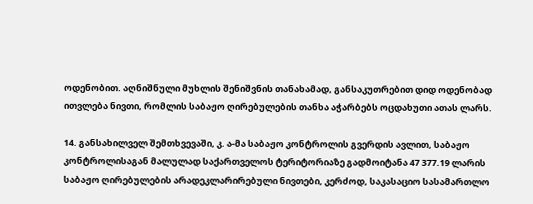ოდენობით. აღნიშნული მუხლის შენიშვნის თანახამად, განსაკუთრებით დიდ ოდენობად ითვლება ნივთი, რომლის საბაჟო ღირებულების თანხა აჭარბებს ოცდახუთი ათას ლარს.

14. განსახილველ შემთხვევაში, კ. ა-მა საბაჟო კონტროლის გვერდის ავლით, საბაჟო კონტროლისაგან მალულად საქართველოს ტერიტორიაზე გადმოიტანა 47 377.19 ლარის საბაჟო ღირებულების არადეკლარირებული ნივთები, კერძოდ, საკასაციო სასამართლო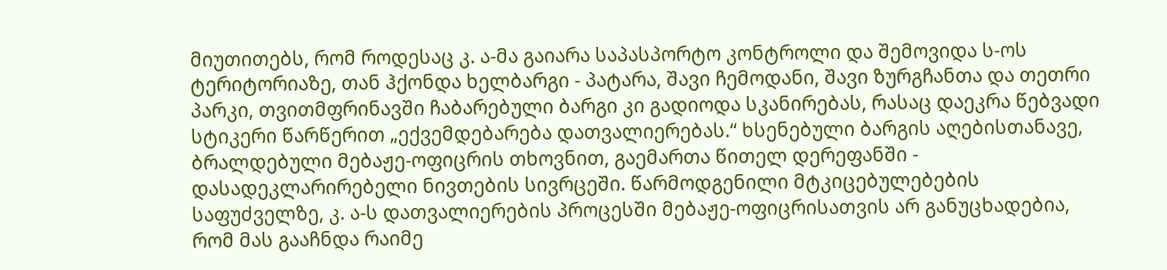მიუთითებს, რომ როდესაც კ. ა-მა გაიარა საპასპორტო კონტროლი და შემოვიდა ს-ოს ტერიტორიაზე, თან ჰქონდა ხელბარგი - პატარა, შავი ჩემოდანი, შავი ზურგჩანთა და თეთრი პარკი, თვითმფრინავში ჩაბარებული ბარგი კი გადიოდა სკანირებას, რასაც დაეკრა წებვადი სტიკერი წარწერით „ექვემდებარება დათვალიერებას.“ ხსენებული ბარგის აღებისთანავე, ბრალდებული მებაჟე-ოფიცრის თხოვნით, გაემართა წითელ დერეფანში - დასადეკლარირებელი ნივთების სივრცეში. წარმოდგენილი მტკიცებულებების საფუძველზე, კ. ა-ს დათვალიერების პროცესში მებაჟე-ოფიცრისათვის არ განუცხადებია, რომ მას გააჩნდა რაიმე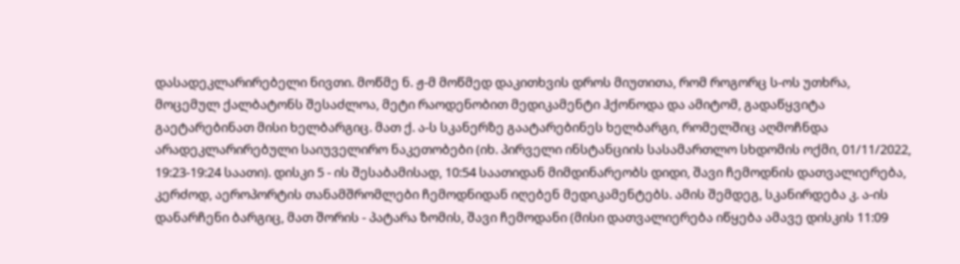დასადეკლარირებელი ნივთი. მოწმე ნ. ჟ-მ მოწმედ დაკითხვის დროს მიუთითა, რომ როგორც ს-ოს უთხრა, მოცემულ ქალბატონს შესაძლოა, მეტი რაოდენობით მედიკამენტი ჰქონოდა და ამიტომ, გადაწყვიტა გაეტარებინათ მისი ხელბარგიც. მათ ქ. ა-ს სკანერზე გაატარებინეს ხელბარგი, რომელშიც აღმოჩნდა არადეკლარირებული საიუველირო ნაკეთობები (იხ. პირველი ინსტანციის სასამართლო სხდომის ოქმი, 01/11/2022, 19:23-19:24 საათი). დისკი 5 - ის შესაბამისად, 10:54 საათიდან მიმდინარეობს დიდი, შავი ჩემოდნის დათვალიერება, კერძოდ, აეროპორტის თანამშრომლები ჩემოდნიდან იღებენ მედიკამენტებს. ამის შემდეგ, სკანირდება კ. ა-ის დანარჩენი ბარგიც, მათ შორის - პატარა ზომის, შავი ჩემოდანი (მისი დათვალიერება იწყება ამავე დისკის 11:09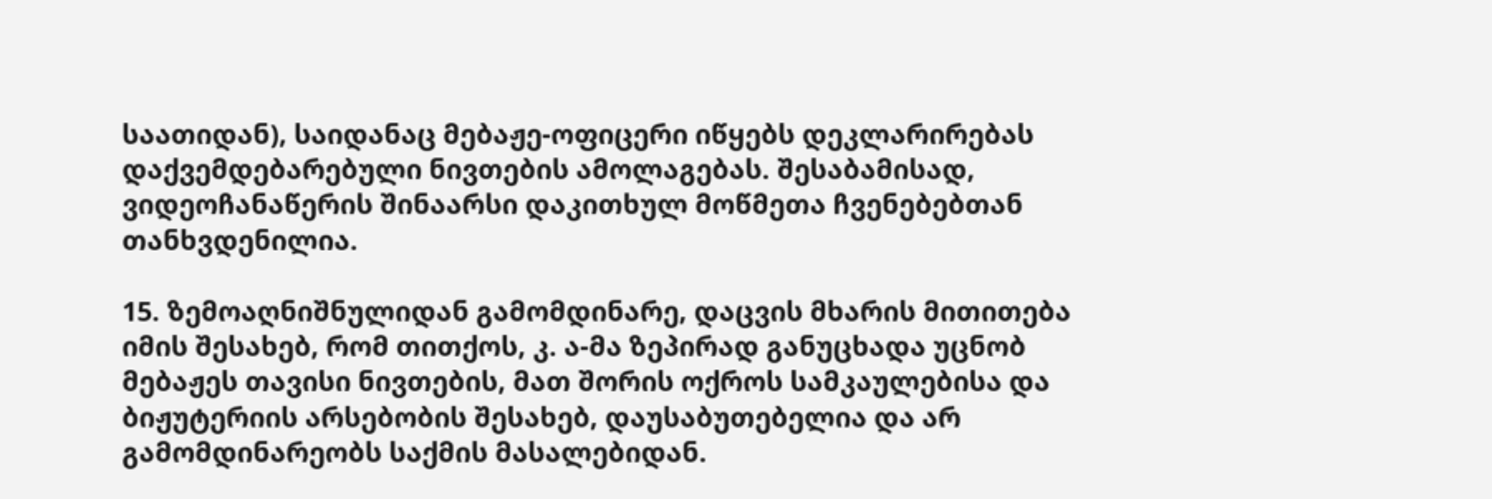საათიდან), საიდანაც მებაჟე-ოფიცერი იწყებს დეკლარირებას დაქვემდებარებული ნივთების ამოლაგებას. შესაბამისად, ვიდეოჩანაწერის შინაარსი დაკითხულ მოწმეთა ჩვენებებთან თანხვდენილია.

15. ზემოაღნიშნულიდან გამომდინარე, დაცვის მხარის მითითება იმის შესახებ, რომ თითქოს, კ. ა-მა ზეპირად განუცხადა უცნობ მებაჟეს თავისი ნივთების, მათ შორის ოქროს სამკაულებისა და ბიჟუტერიის არსებობის შესახებ, დაუსაბუთებელია და არ გამომდინარეობს საქმის მასალებიდან.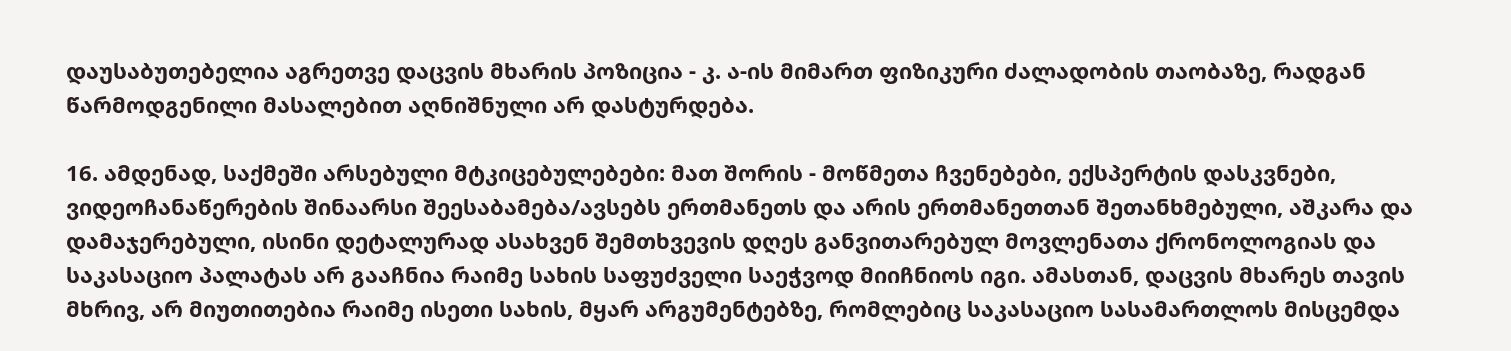დაუსაბუთებელია აგრეთვე დაცვის მხარის პოზიცია - კ. ა-ის მიმართ ფიზიკური ძალადობის თაობაზე, რადგან წარმოდგენილი მასალებით აღნიშნული არ დასტურდება.

16. ამდენად, საქმეში არსებული მტკიცებულებები: მათ შორის - მოწმეთა ჩვენებები, ექსპერტის დასკვნები, ვიდეოჩანაწერების შინაარსი შეესაბამება/ავსებს ერთმანეთს და არის ერთმანეთთან შეთანხმებული, აშკარა და დამაჯერებული, ისინი დეტალურად ასახვენ შემთხვევის დღეს განვითარებულ მოვლენათა ქრონოლოგიას და საკასაციო პალატას არ გააჩნია რაიმე სახის საფუძველი საეჭვოდ მიიჩნიოს იგი. ამასთან, დაცვის მხარეს თავის მხრივ, არ მიუთითებია რაიმე ისეთი სახის, მყარ არგუმენტებზე, რომლებიც საკასაციო სასამართლოს მისცემდა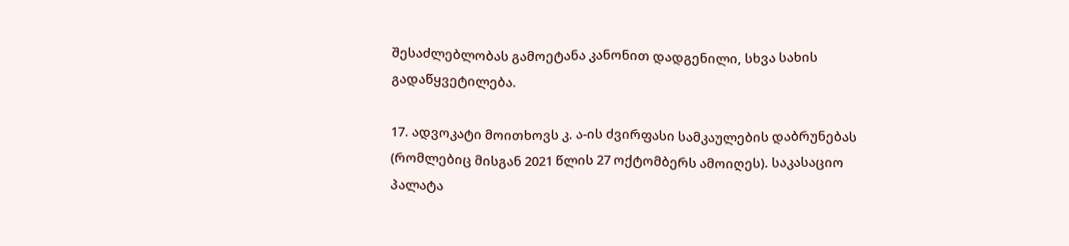შესაძლებლობას გამოეტანა კანონით დადგენილი, სხვა სახის გადაწყვეტილება.

17. ადვოკატი მოითხოვს კ. ა-ის ძვირფასი სამკაულების დაბრუნებას (რომლებიც მისგან 2021 წლის 27 ოქტომბერს ამოიღეს). საკასაციო პალატა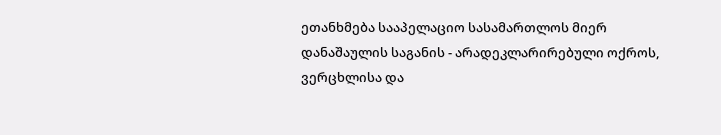ეთანხმება სააპელაციო სასამართლოს მიერ დანაშაულის საგანის - არადეკლარირებული ოქროს, ვერცხლისა და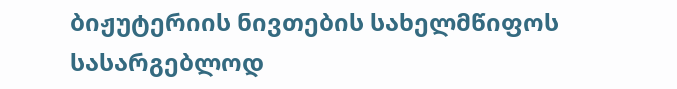ბიჟუტერიის ნივთების სახელმწიფოს სასარგებლოდ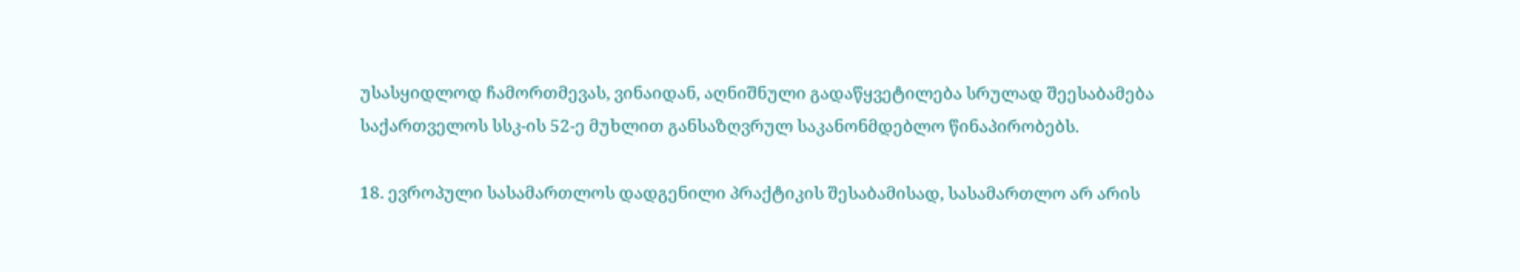უსასყიდლოდ ჩამორთმევას, ვინაიდან, აღნიშნული გადაწყვეტილება სრულად შეესაბამება საქართველოს სსკ-ის 52-ე მუხლით განსაზღვრულ საკანონმდებლო წინაპირობებს.

18. ევროპული სასამართლოს დადგენილი პრაქტიკის შესაბამისად, სასამართლო არ არის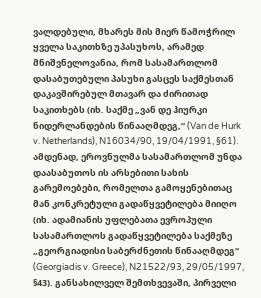ვალდებული, მხარეს მის მიერ წამოჭრილ ყველა საკითხზე უპასუხოს, არამედ მნიშვნელოვანია, რომ სასამართლომ დასაბუთებული პასუხი გასცეს საქმესთან დაკავშირებულ მთავარ და ძირითად საკითხებს (იხ. საქმე „ვან დე ჰიურკი ნიდერლანდების წინააღმდეგ,“ (Van de Hurk v. Netherlands), N16034/90, 19/04/1991, §61). ამდენად, ეროვნულმა სასამართლომ უნდა დაასაბუთოს ის არსებითი სახის გარემოებები, რომელთა გამოყენებითაც მან კონკრეტული გადაწყვეტილება მიიღო (იხ. ადამიანის უფლებათა ევროპული სასამართლოს გადაწყვეტილება საქმეზე „გეორგიადისი საბერძნეთის წინააღმდეგ“ (Georgiadis v. Greece), N21522/93, 29/05/1997, §43). განსახილველ შემთხვევაში, პირველი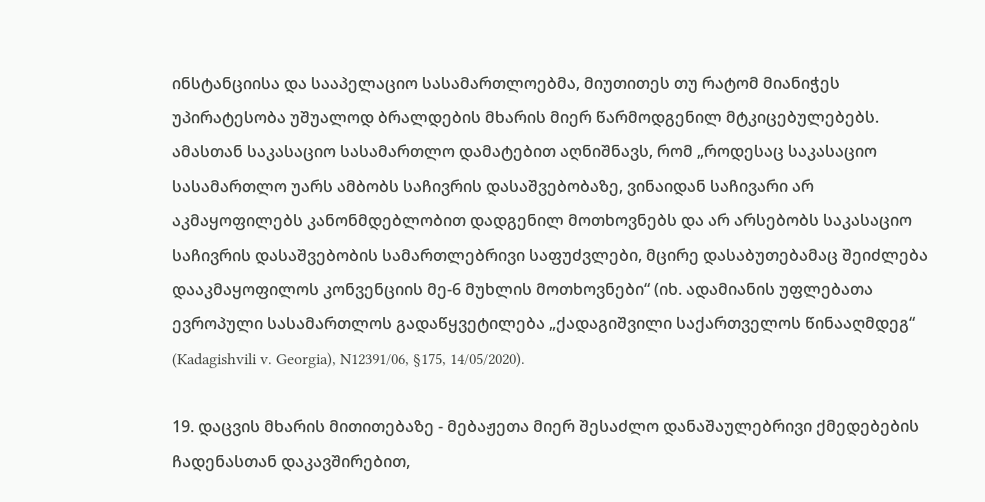ინსტანციისა და სააპელაციო სასამართლოებმა, მიუთითეს თუ რატომ მიანიჭეს უპირატესობა უშუალოდ ბრალდების მხარის მიერ წარმოდგენილ მტკიცებულებებს. ამასთან საკასაციო სასამართლო დამატებით აღნიშნავს, რომ „როდესაც საკასაციო სასამართლო უარს ამბობს საჩივრის დასაშვებობაზე, ვინაიდან საჩივარი არ აკმაყოფილებს კანონმდებლობით დადგენილ მოთხოვნებს და არ არსებობს საკასაციო საჩივრის დასაშვებობის სამართლებრივი საფუძვლები, მცირე დასაბუთებამაც შეიძლება დააკმაყოფილოს კონვენციის მე-6 მუხლის მოთხოვნები“ (იხ. ადამიანის უფლებათა ევროპული სასამართლოს გადაწყვეტილება „ქადაგიშვილი საქართველოს წინააღმდეგ“ (Kadagishvili v. Georgia), N12391/06, §175, 14/05/2020).

19. დაცვის მხარის მითითებაზე - მებაჟეთა მიერ შესაძლო დანაშაულებრივი ქმედებების ჩადენასთან დაკავშირებით,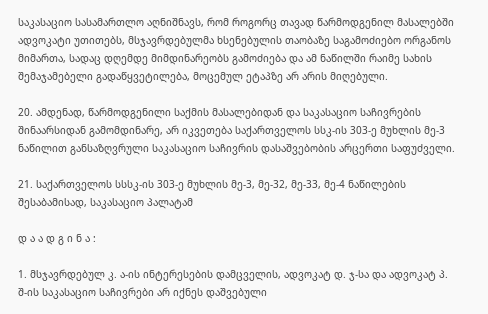საკასაციო სასამართლო აღნიშნავს, რომ როგორც თავად წარმოდგენილ მასალებში ადვოკატი უთითებს, მსჯავრდებულმა ხსენებულის თაობაზე საგამოძიებო ორგანოს მიმართა, სადაც დღემდე მიმდინარეობს გამოძიება და ამ ნაწილში რაიმე სახის შემაჯამებელი გადაწყვეტილება, მოცემულ ეტაპზე არ არის მიღებული.

20. ამდენად, წარმოდგენილი საქმის მასალებიდან და საკასაციო საჩივრების შინაარსიდან გამომდინარე, არ იკვეთება საქართველოს სსკ-ის 303-ე მუხლის მე-3 ნაწილით განსაზღვრული საკასაციო საჩივრის დასაშვებობის არცერთი საფუძველი.

21. საქართველოს სსსკ-ის 303-ე მუხლის მე-3, მე-32, მე-33, მე-4 ნაწილების შესაბამისად, საკასაციო პალატამ

დ ა ა დ გ ი ნ ა :

1. მსჯავრდებულ კ. ა-ის ინტერესების დამცველის, ადვოკატ დ. ჯ-სა და ადვოკატ პ. შ-ის საკასაციო საჩივრები არ იქნეს დაშვებული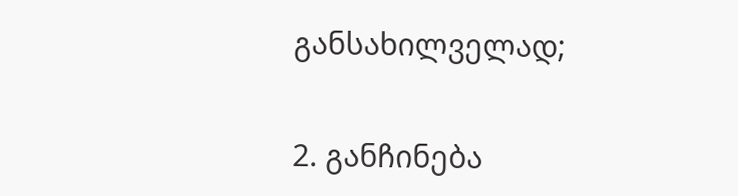განსახილველად;

2. განჩინება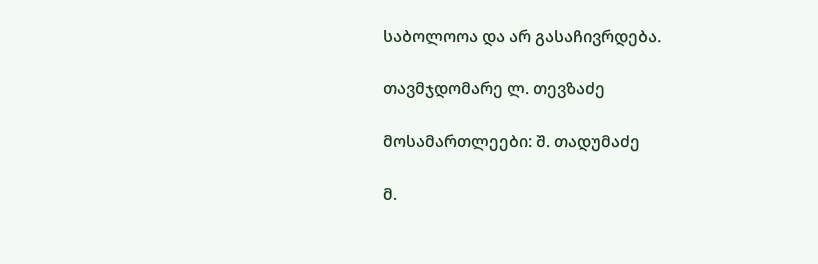საბოლოოა და არ გასაჩივრდება.

თავმჯდომარე ლ. თევზაძე

მოსამართლეები: შ. თადუმაძე

მ.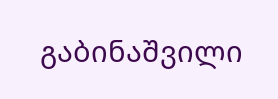გაბინაშვილი